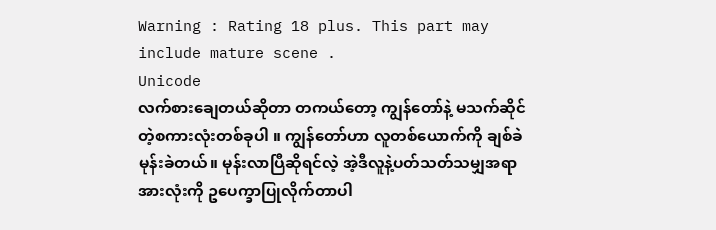Warning : Rating 18 plus. This part may include mature scene .
Unicode
လက်စားချေတယ်ဆိုတာ တကယ်တော့ ကျွန်တော်နဲ့ မသက်ဆိုင်တဲ့စကားလုံးတစ်ခုပါ ။ ကျွန်တော်ဟာ လူတစ်ယောက်ကို ချစ်ခဲမုန်းခဲတယ်။ မုန်းလာပြီဆိုရင်လဲ့ အဲ့ဒီလူနဲ့ပတ်သတ်သမျှအရာအားလုံးကို ဥပေက္ခာပြုလိုက်တာပါ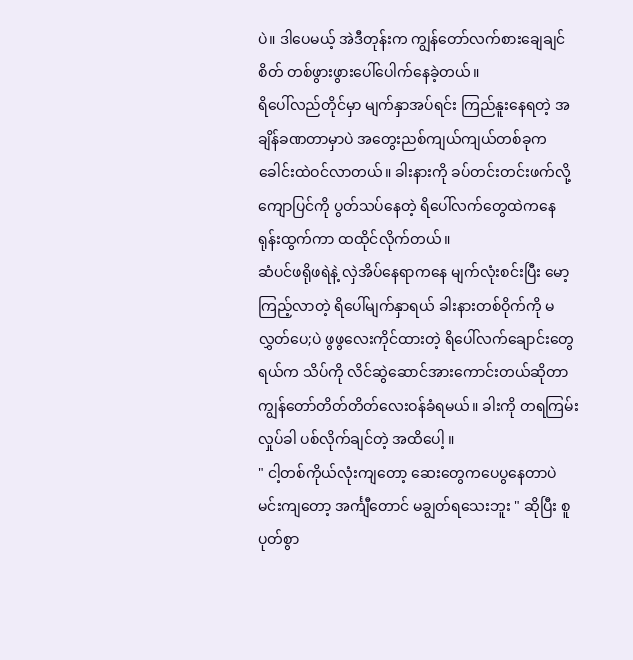ပဲ။ ဒါပေမယ့် အဲဒီတုန်းက ကျွန်တော်လက်စားချေချင်စိတ် တစ်ဖွားဖွားပေါ်ပေါက်နေခဲ့တယ်။
ရိပေါ်လည်တိုင်မှာ မျက်နှာအပ်ရင်း ကြည်နူးနေရတဲ့ အချိန်ခဏတာမှာပဲ အတွေးညစ်ကျယ်ကျယ်တစ်ခုက ခေါင်းထဲဝင်လာတယ်။ ခါးနားကို ခပ်တင်းတင်းဖက်လို့ ကျောပြင်ကို ပွတ်သပ်နေတဲ့ ရိပေါ်လက်တွေထဲကနေ ရုန်းထွက်ကာ ထထိုင်လိုက်တယ်။
ဆံပင်ဖရိုဖရဲနဲ့ လှဲအိပ်နေရာကနေ မျက်လုံးစင်းပြီး မော့ကြည့်လာတဲ့ ရိပေါ်မျက်နှာရယ် ခါးနားတစ်ဝိုက်ကို မလွှတ်ပေ;ပဲ ဖွဖွလေးကိုင်ထားတဲ့ ရိပေါ်လက်ချောင်းတွေရယ်က သိပ်ကို လိင်ဆွဲဆောင်အားကောင်းတယ်ဆိုတာ ကျွန်တော်တိတ်တိတ်လေးဝန်ခံရမယ်။ ခါးကို တရကြမ်း လှုပ်ခါ ပစ်လိုက်ချင်တဲ့ အထိပေါ့ ။
" ငါ့တစ်ကိုယ်လုံးကျတော့ ဆေးတွေကပေပွနေတာပဲ မင်းကျတော့ အင်္ကျီတောင် မချွတ်ရသေးဘူး " ဆိုပြီး စူပုတ်စွာ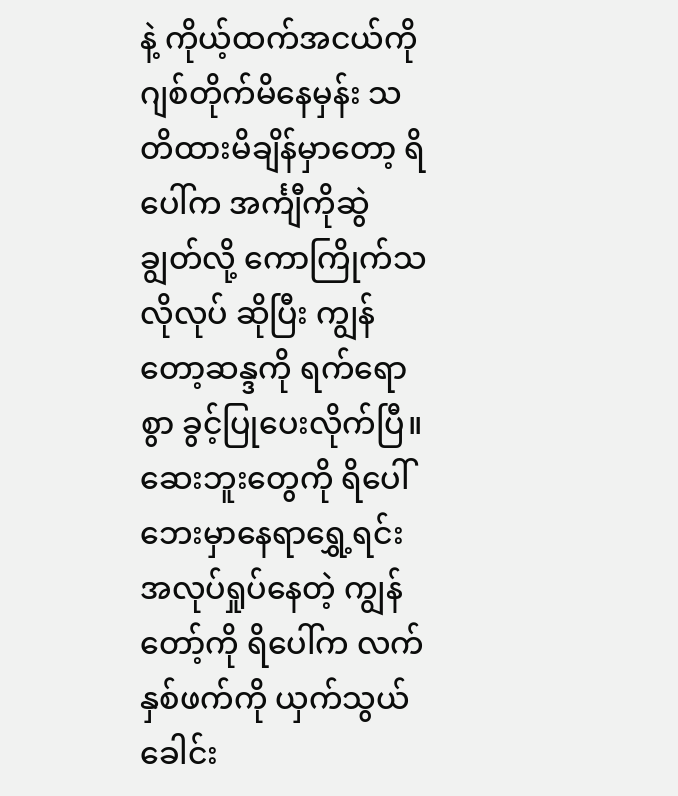နဲ့ ကိုယ့်ထက်အငယ်ကို ဂျစ်တိုက်မိနေမှန်း သတိထားမိချိန်မှာတော့ ရိပေါ်က အင်္ကျီကိုဆွဲချွတ်လို့ ကောကြိုက်သလိုလုပ် ဆိုပြီး ကျွန်တော့ဆန္ဒကို ရက်ရောစွာ ခွင့်ပြုပေးလိုက်ပြီ။
ဆေးဘူးတွေကို ရိပေါ်ဘေးမှာနေရာရွှေ့ရင်း အလုပ်ရှုပ်နေတဲ့ ကျွန်တော့်ကို ရိပေါ်က လက်နှစ်ဖက်ကို ယှက်သွယ်ခေါင်း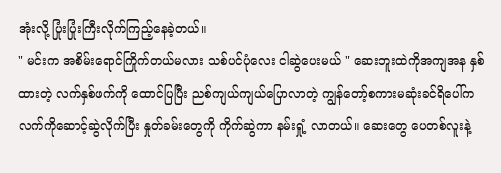အုံးလို့ ပြုံးပြုံးကြီးလိုက်ကြည့်နေခဲ့တယ်။
" မင်းက အစိမ်းရောင်ကြိုက်တယ်မလား သစ်ပင်ပုံလေး ငါဆွဲပေးမယ် " ဆေးဘူးထဲကိုအကျအန နှစ်ထားတဲ့ လက်နှစ်ဖက်ကို ထောင်ပြပြီး ညစ်ကျယ်ကျယ်ပြောလာတဲ့ ကျွန်တော့်စကားမဆုံးခင်ရိပေါ်က လက်ကိုဆောင့်ဆွဲလိုက်ပြီး နှုတ်ခမ်းတွေကို ကိုက်ဆွဲကာ နမ်းရှုံ့ လာတယ်။ ဆေးတွေ ပေတစ်လူးနဲ့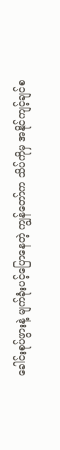ခေါင်းစုပ်ဖွားနဲ့ မျက်ခုံးပင့်ပြောနေတဲ့ ကျွန်တော်က သိပ်ကိုမှ အနိုင်ကျင့်ချင်စ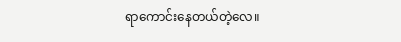ရာကောင်းနေတယ်တဲ့လေ။